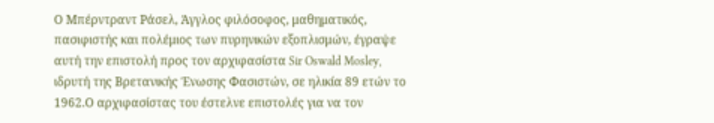Ο Μπέρντραντ Ράσελ, Άγγλος φιλόσοφος, μαθηματικός, πασιφιστής και πολέμιος των πυρηνικών εξοπλισμών, έγραψε αυτή την επιστολή προς τον αρχιφασίστα Sir Oswald Mosley, ιδρυτή της Βρετανικής Ένωσης Φασιστών, σε ηλικία 89 ετών το 1962.Ο αρχιφασίστας του έστελνε επιστολές για να τον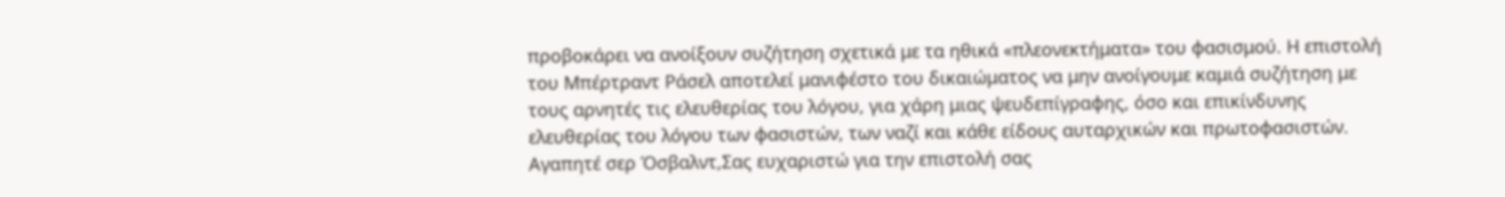προβοκάρει να ανοίξουν συζήτηση σχετικά με τα ηθικά «πλεονεκτήματα» του φασισμού. Η επιστολή του Μπέρτραντ Ράσελ αποτελεί μανιφέστο του δικαιώματος να μην ανοίγουμε καμιά συζήτηση με τους αρνητές τις ελευθερίας του λόγου, για χάρη μιας ψευδεπίγραφης, όσο και επικίνδυνης ελευθερίας του λόγου των φασιστών, των ναζί και κάθε είδους αυταρχικών και πρωτοφασιστών.
Αγαπητέ σερ Όσβαλντ,Σας ευχαριστώ για την επιστολή σας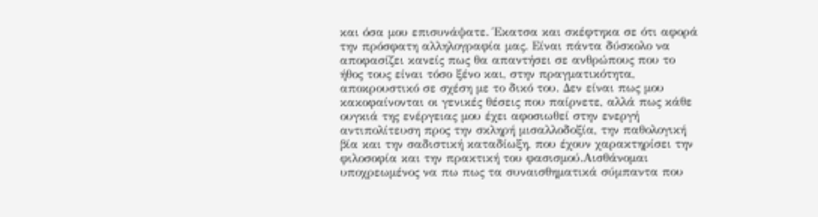και όσα μου επισυνάψατε. Έκατσα και σκέφτηκα σε ότι αφορά την πρόσφατη αλληλογραφία μας. Είναι πάντα δύσκολο να αποφασίζει κανείς πως θα απαντήσει σε ανθρώπους που το ήθος τους είναι τόσο ξένο και, στην πραγματικότητα, αποκρουστικό σε σχέση με το δικό του. Δεν είναι πως μου κακοφαίνονται οι γενικές θέσεις που παίρνετε, αλλά πως κάθε ουγκιά της ενέργειας μου έχει αφοσιωθεί στην ενεργή αντιπολίτευση προς την σκληρή μισαλλοδοξία, την παθολογική βία και την σαδιστική καταδίωξη, που έχουν χαρακτηρίσει την φιλοσοφία και την πρακτική του φασισμού.Αισθάνομαι υποχρεωμένος να πω πως τα συναισθηματικά σύμπαντα που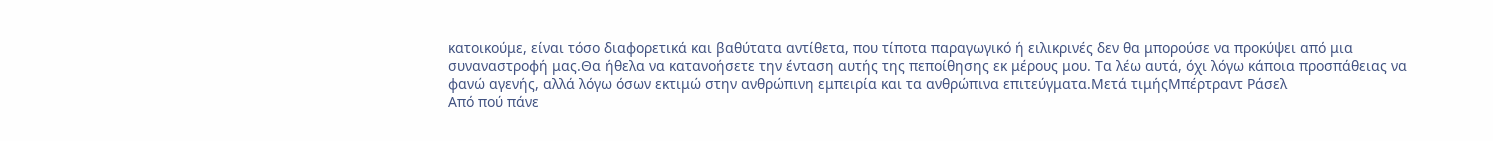κατοικούμε, είναι τόσο διαφορετικά και βαθύτατα αντίθετα, που τίποτα παραγωγικό ή ειλικρινές δεν θα μπορούσε να προκύψει από μια συναναστροφή μας.Θα ήθελα να κατανοήσετε την ένταση αυτής της πεποίθησης εκ μέρους μου. Τα λέω αυτά, όχι λόγω κάποια προσπάθειας να φανώ αγενής, αλλά λόγω όσων εκτιμώ στην ανθρώπινη εμπειρία και τα ανθρώπινα επιτεύγματα.Μετά τιμήςΜπέρτραντ Ράσελ
Από πού πάνε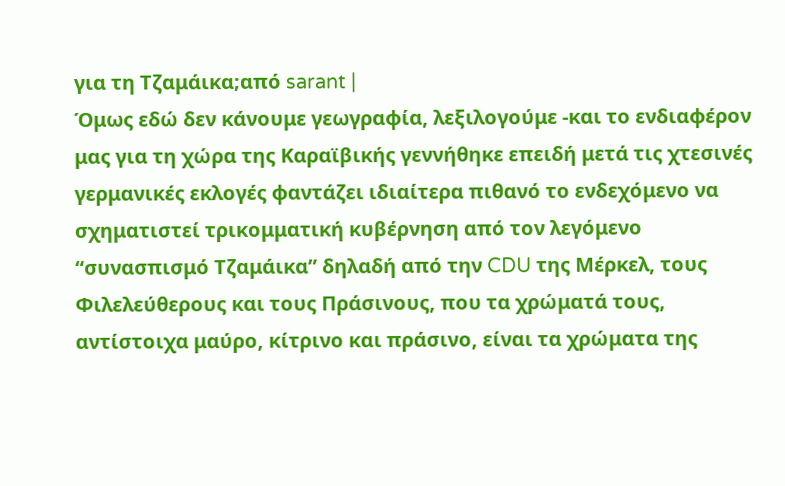για τη Τζαμάικα;από sarant |
Όμως εδώ δεν κάνουμε γεωγραφία, λεξιλογούμε -και το ενδιαφέρον μας για τη χώρα της Καραϊβικής γεννήθηκε επειδή μετά τις χτεσινές γερμανικές εκλογές φαντάζει ιδιαίτερα πιθανό το ενδεχόμενο να σχηματιστεί τρικομματική κυβέρνηση από τον λεγόμενο “συνασπισμό Τζαμάικα” δηλαδή από την CDU της Μέρκελ, τους Φιλελεύθερους και τους Πράσινους, που τα χρώματά τους, αντίστοιχα μαύρο, κίτρινο και πράσινο, είναι τα χρώματα της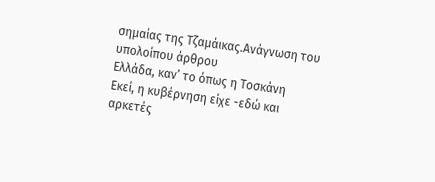σημαίας της Τζαμάικας.Ανάγνωση του υπολοίπου άρθρου
Ελλάδα, καν’ το όπως η Τοσκάνη
Εκεί, η κυβέρνηση είχε -εδώ και αρκετές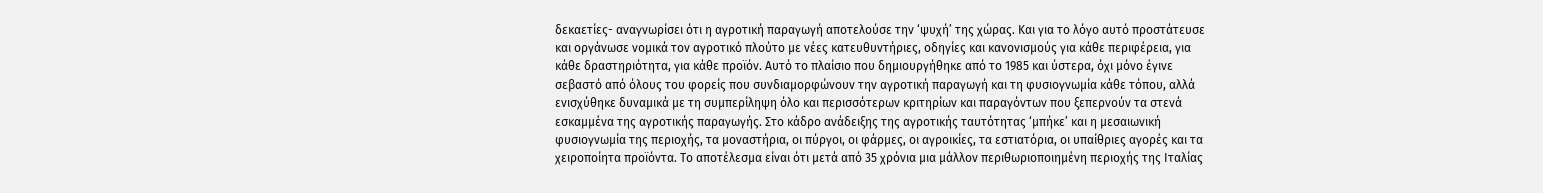δεκαετίες- αναγνωρίσει ότι η αγροτική παραγωγή αποτελούσε την ‘ψυχή’ της χώρας. Και για το λόγο αυτό προστάτευσε και οργάνωσε νομικά τον αγροτικό πλούτο με νέες κατευθυντήριες, οδηγίες και κανονισμούς για κάθε περιφέρεια, για κάθε δραστηριότητα, για κάθε προϊόν. Αυτό το πλαίσιο που δημιουργήθηκε από το 1985 και ύστερα, όχι μόνο έγινε σεβαστό από όλους του φορείς που συνδιαμορφώνουν την αγροτική παραγωγή και τη φυσιογνωμία κάθε τόπου, αλλά ενισχύθηκε δυναμικά με τη συμπερίληψη όλο και περισσότερων κριτηρίων και παραγόντων που ξεπερνούν τα στενά εσκαμμένα της αγροτικής παραγωγής. Στο κάδρο ανάδειξης της αγροτικής ταυτότητας ‘μπήκε’ και η μεσαιωνική φυσιογνωμία της περιοχής, τα μοναστήρια, οι πύργοι, οι φάρμες, οι αγροικίες, τα εστιατόρια, οι υπαίθριες αγορές και τα χειροποίητα προϊόντα. Το αποτέλεσμα είναι ότι μετά από 35 χρόνια μια μάλλον περιθωριοποιημένη περιοχής της Ιταλίας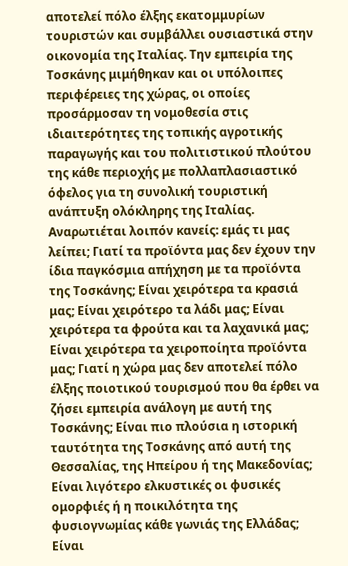αποτελεί πόλο έλξης εκατομμυρίων τουριστών και συμβάλλει ουσιαστικά στην οικονομία της Ιταλίας. Την εμπειρία της Τοσκάνης μιμήθηκαν και οι υπόλοιπες περιφέρειες της χώρας, οι οποίες προσάρμοσαν τη νομοθεσία στις ιδιαιτερότητες της τοπικής αγροτικής παραγωγής και του πολιτιστικού πλούτου της κάθε περιοχής με πολλαπλασιαστικό όφελος για τη συνολική τουριστική ανάπτυξη ολόκληρης της Ιταλίας.
Αναρωτιέται λοιπόν κανείς: εμάς τι μας λείπει; Γιατί τα προϊόντα μας δεν έχουν την ίδια παγκόσμια απήχηση με τα προϊόντα της Τοσκάνης; Είναι χειρότερα τα κρασιά μας; Είναι χειρότερο τα λάδι μας; Είναι χειρότερα τα φρούτα και τα λαχανικά μας; Είναι χειρότερα τα χειροποίητα προϊόντα μας; Γιατί η χώρα μας δεν αποτελεί πόλο έλξης ποιοτικού τουρισμού που θα έρθει να ζήσει εμπειρία ανάλογη με αυτή της Τοσκάνης; Είναι πιο πλούσια η ιστορική ταυτότητα της Τοσκάνης από αυτή της Θεσσαλίας, της Ηπείρου ή της Μακεδονίας; Είναι λιγότερο ελκυστικές οι φυσικές ομορφιές ή η ποικιλότητα της φυσιογνωμίας κάθε γωνιάς της Ελλάδας; Είναι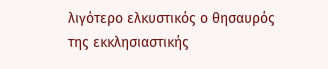λιγότερο ελκυστικός ο θησαυρός της εκκλησιαστικής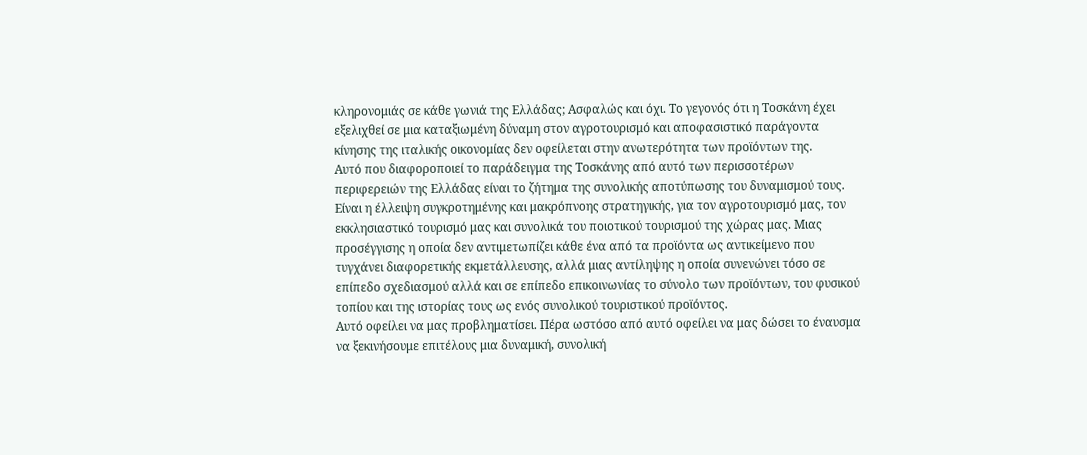κληρονομιάς σε κάθε γωνιά της Ελλάδας; Ασφαλώς και όχι. Το γεγονός ότι η Τοσκάνη έχει εξελιχθεί σε μια καταξιωμένη δύναμη στον αγροτουρισμό και αποφασιστικό παράγοντα κίνησης της ιταλικής οικονομίας δεν οφείλεται στην ανωτερότητα των προϊόντων της.
Αυτό που διαφοροποιεί το παράδειγμα της Τοσκάνης από αυτό των περισσοτέρων περιφερειών της Ελλάδας είναι το ζήτημα της συνολικής αποτύπωσης του δυναμισμού τους. Είναι η έλλειψη συγκροτημένης και μακρόπνοης στρατηγικής, για τον αγροτουρισμό μας, τον εκκλησιαστικό τουρισμό μας και συνολικά του ποιοτικού τουρισμού της χώρας μας. Μιας προσέγγισης η οποία δεν αντιμετωπίζει κάθε ένα από τα προϊόντα ως αντικείμενο που τυγχάνει διαφορετικής εκμετάλλευσης, αλλά μιας αντίληψης η οποία συνενώνει τόσο σε επίπεδο σχεδιασμού αλλά και σε επίπεδο επικοινωνίας το σύνολο των προϊόντων, του φυσικού τοπίου και της ιστορίας τους ως ενός συνολικού τουριστικού προϊόντος.
Αυτό οφείλει να μας προβληματίσει. Πέρα ωστόσο από αυτό οφείλει να μας δώσει το έναυσμα να ξεκινήσουμε επιτέλους μια δυναμική, συνολική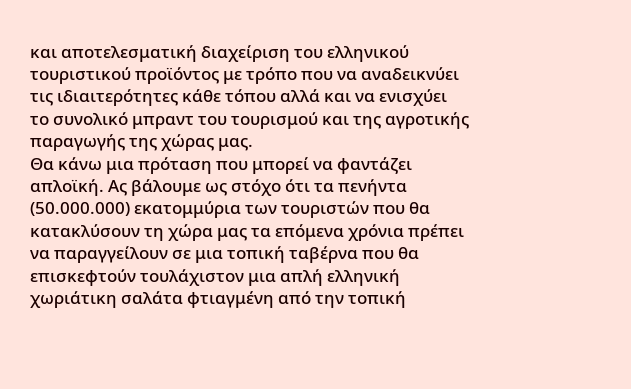και αποτελεσματική διαχείριση του ελληνικού τουριστικού προϊόντος με τρόπο που να αναδεικνύει τις ιδιαιτερότητες κάθε τόπου αλλά και να ενισχύει το συνολικό μπραντ του τουρισμού και της αγροτικής παραγωγής της χώρας μας.
Θα κάνω μια πρόταση που μπορεί να φαντάζει απλοϊκή. Ας βάλουμε ως στόχο ότι τα πενήντα (50.000.000) εκατομμύρια των τουριστών που θα κατακλύσουν τη χώρα μας τα επόμενα χρόνια πρέπει να παραγγείλουν σε μια τοπική ταβέρνα που θα επισκεφτούν τουλάχιστον μια απλή ελληνική χωριάτικη σαλάτα φτιαγμένη από την τοπική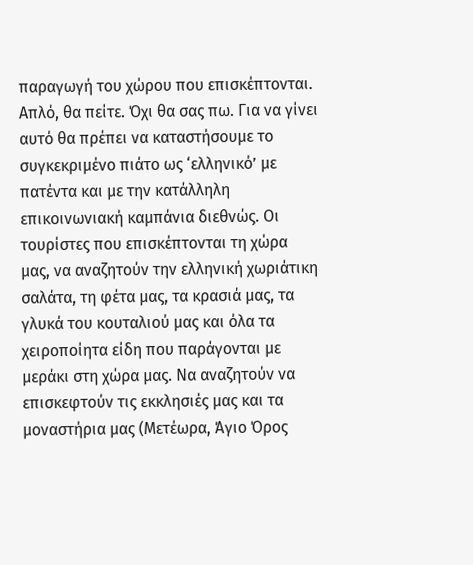παραγωγή του χώρου που επισκέπτονται. Απλό, θα πείτε. Όχι θα σας πω. Για να γίνει αυτό θα πρέπει να καταστήσουμε το συγκεκριμένο πιάτο ως ‘ελληνικό’ με πατέντα και με την κατάλληλη επικοινωνιακή καμπάνια διεθνώς. Οι τουρίστες που επισκέπτονται τη χώρα μας, να αναζητούν την ελληνική χωριάτικη σαλάτα, τη φέτα μας, τα κρασιά μας, τα γλυκά του κουταλιού μας και όλα τα χειροποίητα είδη που παράγονται με μεράκι στη χώρα μας. Να αναζητούν να επισκεφτούν τις εκκλησιές μας και τα μοναστήρια μας (Μετέωρα, Άγιο Όρος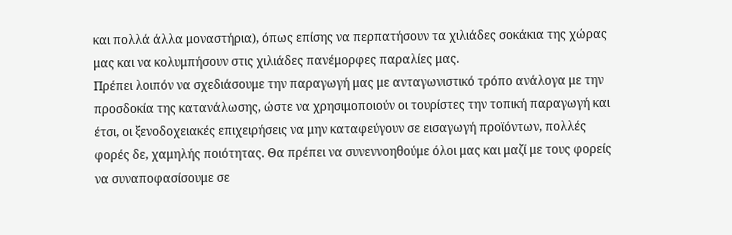και πολλά άλλα μοναστήρια), όπως επίσης να περπατήσουν τα χιλιάδες σοκάκια της χώρας μας και να κολυμπήσουν στις χιλιάδες πανέμορφες παραλίες μας.
Πρέπει λοιπόν να σχεδιάσουμε την παραγωγή μας με ανταγωνιστικό τρόπο ανάλογα με την προσδοκία της κατανάλωσης, ώστε να χρησιμοποιούν οι τουρίστες την τοπική παραγωγή και έτσι, οι ξενοδοχειακές επιχειρήσεις να μην καταφεύγουν σε εισαγωγή προϊόντων, πολλές φορές δε, χαμηλής ποιότητας. Θα πρέπει να συνεννοηθούμε όλοι μας και μαζί με τους φορείς να συναποφασίσουμε σε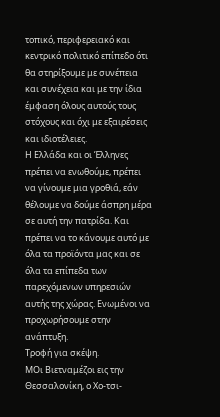τοπικό, περιφερειακό και κεντρικό πολιτικό επίπεδο ότι θα στηρίξουμε με συνέπεια και συνέχεια και με την ίδια έμφαση όλους αυτούς τους στόχους και όχι με εξαιρέσεις και ιδιοτέλειες.
Η Ελλάδα και οι Έλληνες πρέπει να ενωθούμε, πρέπει να γίνουμε μια γροθιά, εάν θέλουμε να δούμε άσπρη μέρα σε αυτή την πατρίδα. Και πρέπει να το κάνουμε αυτό με όλα τα προϊόντα μας και σε όλα τα επίπεδα των παρεχόμενων υπηρεσιών αυτής της χώρας. Ενωμένοι να προχωρήσουμε στην ανάπτυξη.
Τροφή για σκέψη.
ΜΟι Βιετναμέζοι εις την Θεσσαλονίκη, ο Χο-τσι-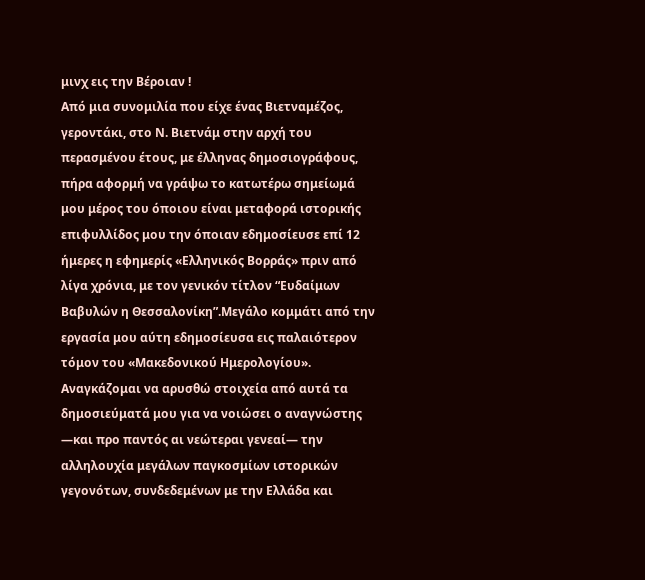μινχ εις την Βέροιαν !
Από μια συνομιλία που είχε ένας Βιετναμέζος, γεροντάκι, στο Ν. Βιετνάμ στην αρχή του περασμένου έτους, με έλληνας δημοσιογράφους, πήρα αφορμή να γράψω το κατωτέρω σημείωμά μου μέρος του όποιου είναι μεταφορά ιστορικής επιφυλλίδος μου την όποιαν εδημοσίευσε επί 12 ήμερες η εφημερίς «Ελληνικός Βορράς» πριν από λίγα χρόνια, με τον γενικόν τίτλον “Ευδαίμων Βαβυλών η Θεσσαλονίκη”.Μεγάλο κομμάτι από την εργασία μου αύτη εδημοσίευσα εις παλαιότερον τόμον του «Μακεδονικού Ημερολογίου». Αναγκάζομαι να αρυσθώ στοιχεία από αυτά τα δημοσιεύματά μου για να νοιώσει ο αναγνώστης —και προ παντός αι νεώτεραι γενεαί— την αλληλουχία μεγάλων παγκοσμίων ιστορικών γεγονότων, συνδεδεμένων με την Ελλάδα και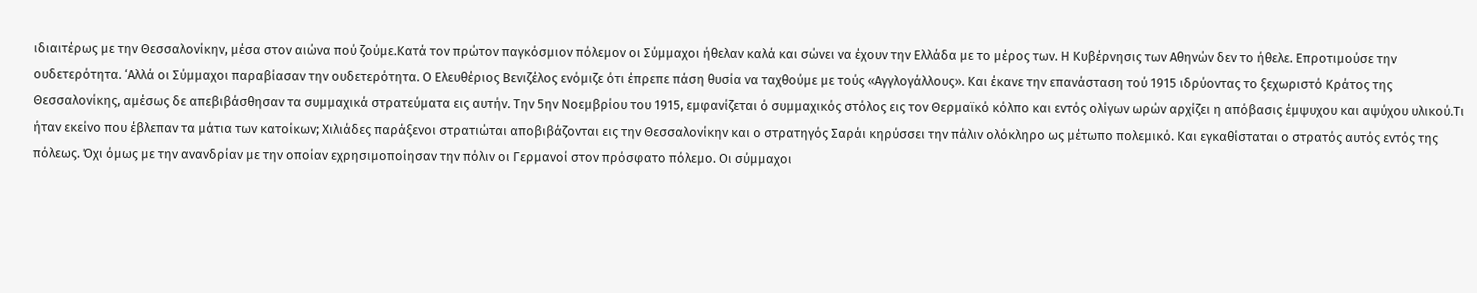ιδιαιτέρως με την Θεσσαλονίκην, μέσα στον αιώνα πού ζούμε.Κατά τον πρώτον παγκόσμιον πόλεμον οι Σύμμαχοι ήθελαν καλά και σώνει να έχουν την Ελλάδα με το μέρος των. Η Κυβέρνησις των Αθηνών δεν το ήθελε. Επροτιμούσε την ουδετερότητα. ‘Αλλά οι Σύμμαχοι παραβίασαν την ουδετερότητα. Ο Ελευθέριος Βενιζέλος ενόμιζε ότι έπρεπε πάση θυσία να ταχθούμε με τούς «Αγγλογάλλους». Και έκανε την επανάσταση τού 1915 ιδρύοντας το ξεχωριστό Κράτος της Θεσσαλονίκης, αμέσως δε απεβιβάσθησαν τα συμμαχικά στρατεύματα εις αυτήν. Την 5ην Νοεμβρίου του 1915, εμφανίζεται ό συμμαχικός στόλος εις τον Θερμαϊκό κόλπο και εντός ολίγων ωρών αρχίζει η απόβασις έμψυχου και αψύχου υλικού.Τι ήταν εκείνο που έβλεπαν τα μάτια των κατοίκων; Χιλιάδες παράξενοι στρατιώται αποβιβάζονται εις την Θεσσαλονίκην και ο στρατηγός Σαράι κηρύσσει την πάλιν ολόκληρο ως μέτωπο πολεμικό. Και εγκαθίσταται ο στρατός αυτός εντός της πόλεως. Όχι όμως με την ανανδρίαν με την οποίαν εχρησιμοποίησαν την πόλιν οι Γερμανοί στον πρόσφατο πόλεμο. Οι σύμμαχοι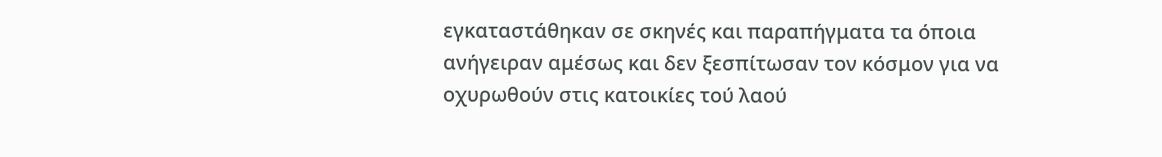εγκαταστάθηκαν σε σκηνές και παραπήγματα τα όποια ανήγειραν αμέσως και δεν ξεσπίτωσαν τον κόσμον για να οχυρωθούν στις κατοικίες τού λαού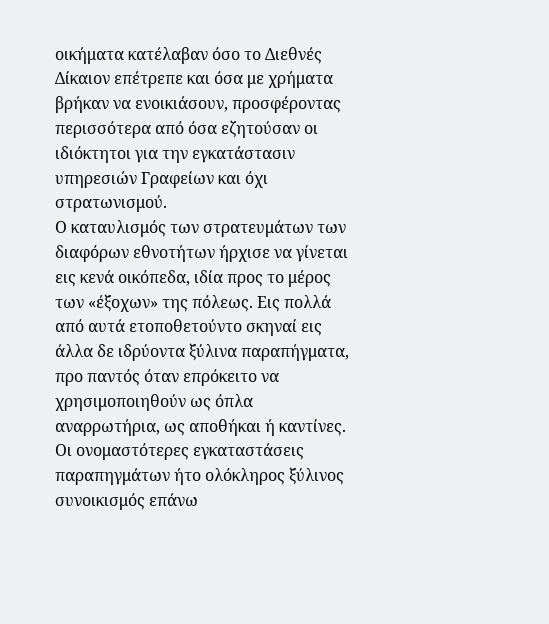οικήματα κατέλαβαν όσο το Διεθνές Δίκαιον επέτρεπε και όσα με χρήματα βρήκαν να ενοικιάσουν, προσφέροντας περισσότερα από όσα εζητούσαν οι ιδιόκτητοι για την εγκατάστασιν υπηρεσιών Γραφείων και όχι στρατωνισμού.
Ο καταυλισμός των στρατευμάτων των διαφόρων εθνοτήτων ήρχισε να γίνεται εις κενά οικόπεδα, ιδία προς το μέρος των «έξοχων» της πόλεως. Εις πολλά από αυτά ετοποθετούντο σκηναί εις άλλα δε ιδρύοντα ξύλινα παραπήγματα, προ παντός όταν επρόκειτο να χρησιμοποιηθούν ως όπλα αναρρωτήρια, ως αποθήκαι ή καντίνες. Οι ονομαστότερες εγκαταστάσεις παραπηγμάτων ήτο ολόκληρος ξύλινος συνοικισμός επάνω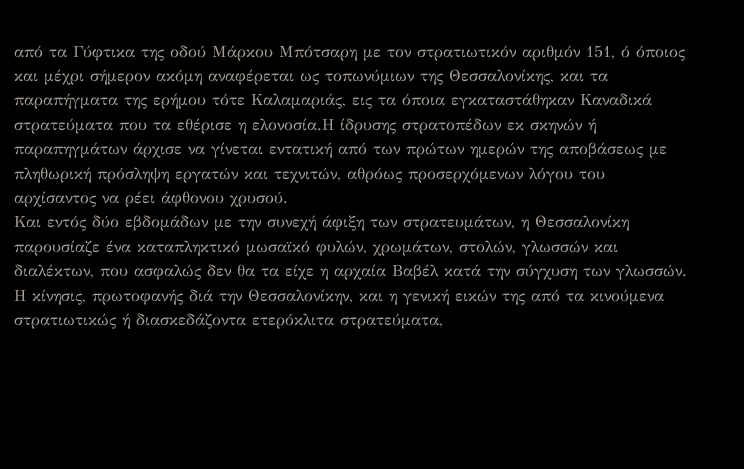από τα Γύφτικα της οδού Μάρκου Μπότσαρη με τον στρατιωτικόν αριθμόν 151, ό όποιος και μέχρι σήμερον ακόμη αναφέρεται ως τοπωνύμιων της Θεσσαλονίκης, και τα παραπήγματα της ερήμου τότε Καλαμαριάς, εις τα όποια εγκαταστάθηκαν Καναδικά στρατεύματα που τα εθέρισε η ελονοσία.Η ίδρυσης στρατοπέδων εκ σκηνών ή παραπηγμάτων άρχισε να γίνεται εντατική από των πρώτων ημερών της αποβάσεως με πληθωρική πρόσληψη εργατών και τεχνιτών, αθρόως προσερχόμενων λόγου του αρχίσαντος να ρέει άφθονου χρυσού.
Και εντός δύο εβδομάδων με την συνεχή άφιξη των στρατευμάτων, η Θεσσαλονίκη παρουσίαζε ένα καταπληκτικό μωσαϊκό φυλών, χρωμάτων, στολών, γλωσσών και διαλέκτων, που ασφαλώς δεν θα τα είχε η αρχαία Βαβέλ κατά την σύγχυση των γλωσσών. Η κίνησις, πρωτοφανής διά την Θεσσαλονίκην, και η γενική εικών της από τα κινούμενα στρατιωτικώς ή διασκεδάζοντα ετερόκλιτα στρατεύματα,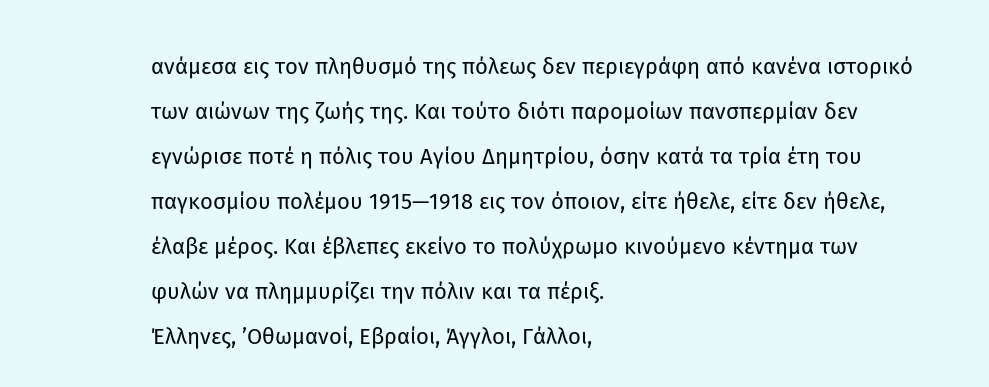ανάμεσα εις τον πληθυσμό της πόλεως δεν περιεγράφη από κανένα ιστορικό των αιώνων της ζωής της. Και τούτο διότι παρομοίων πανσπερμίαν δεν εγνώρισε ποτέ η πόλις του Αγίου Δημητρίου, όσην κατά τα τρία έτη του παγκοσμίου πολέμου 1915—1918 εις τον όποιον, είτε ήθελε, είτε δεν ήθελε, έλαβε μέρος. Και έβλεπες εκείνο το πολύχρωμο κινούμενο κέντημα των φυλών να πλημμυρίζει την πόλιν και τα πέριξ.
Έλληνες, ’Οθωμανοί, Εβραίοι, Άγγλοι, Γάλλοι,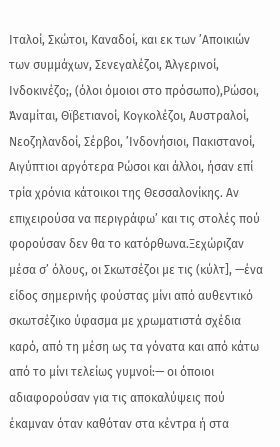Ιταλοί, Σκώτοι, Καναδοί, και εκ των ’Αποικιών των συμμάχων, Σενεγαλέζοι, Άλγερινοί, Iνδοκινέζο;, (όλοι όμοιοι στο πρόσωπο),Ρώσοι, Άναμίται, Θϊβετιανοί, Κογκολέζοι, Αυστραλοί, Νεοζηλανδοί, Σέρβοι, ’Ινδονήσιοι, Πακιστανοί, Αιγύπτιοι αργότερα Ρώσοι και άλλοι, ήσαν επί τρία χρόνια κάτοικοι της Θεσσαλονίκης. Αν επιχειρούσα να περιγράφω’ και τις στολές πού φορούσαν δεν θα το κατόρθωνα.Ξεχώριζαν μέσα σ’ όλους, οι Σκωτσέζοι με τις (κύλτ], —ένα είδος σημερινής φούστας μίνι από αυθεντικό σκωτσέζικο ύφασμα με χρωματιστά σχέδια καρό, από τη μέση ως τα γόνατα και από κάτω από το μίνι τελείως γυμνοί:— οι όποιοι αδιαφορούσαν για τις αποκαλύψεις πού έκαμναν όταν καθόταν στα κέντρα ή στα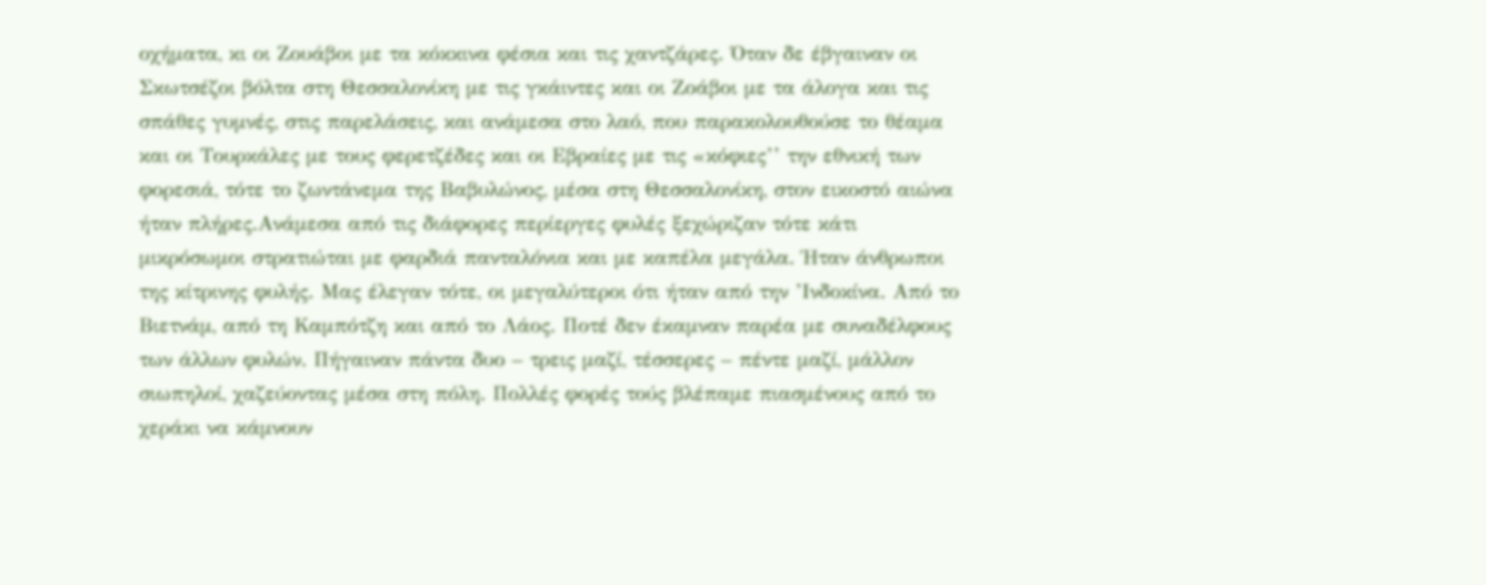οχήματα, κι οι Ζουάβοι με τα κόκκινα φέσια και τις χαντζάρες. Όταν δε έβγαιναν οι Σκωτσέζοι βόλτα στη Θεσσαλονίκη με τις γκάιντες και οι Ζοάβοι με τα άλογα και τις σπάθες γυμνές, στις παρελάσεις, και ανάμεσα στο λαό, που παρακολουθούσε το θέαμα και οι Τουρκάλες με τους φερετζέδες και οι Εβραίες με τις «κόφιες’’ την εθνική των φορεσιά, τότε το ζωντάνεμα της Βαβυλώνος, μέσα στη Θεσσαλονίκη, στον εικοστό αιώνα ήταν πλήρες.Ανάμεσα από τις διάφορες περίεργες φυλές ξεχώριζαν τότε κάτι μικρόσωμοι στρατιώται με φαρδιά πανταλόνια και με καπέλα μεγάλα. Ήταν άνθρωποι της κίτρινης φυλής. Μας έλεγαν τότε, οι μεγαλύτεροι ότι ήταν από την ’Ινδοκίνα. Από το Βιετνάμ, από τη Καμπότζη και από το Λάος. Ποτέ δεν έκαμναν παρέα με συναδέλφους των άλλων φυλών. Πήγαιναν πάντα δυο – τρεις μαζί, τέσσερες – πέντε μαζί, μάλλον σιωπηλοί, χαζεύοντας μέσα στη πόλη. Πολλές φορές τούς βλέπαμε πιασμένους από το χεράκι να κάμνουν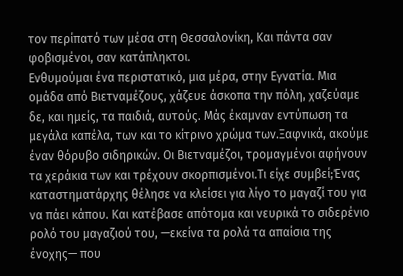τον περίπατό των μέσα στη Θεσσαλονίκη, Και πάντα σαν φοβισμένοι, σαν κατάπληκτοι.
Ενθυμούμαι ένα περιστατικό, μια μέρα, στην Εγνατία. Μια ομάδα από Βιετναμέζους, χάζευε άσκοπα την πόλη, χαζεύαμε δε, και ημείς, τα παιδιά, αυτούς. Μάς έκαμναν εντύπωση τα μεγάλα καπέλα, των και το κίτρινο χρώμα των.Ξαφνικά, ακούμε έναν θόρυβο σιδηρικών. Οι Βιετναμέζοι, τρομαγμένοι αφήνουν τα χεράκια των και τρέχουν σκορπισμένοι.Τι είχε συμβεί;Ένας καταστηματάρχης θέλησε να κλείσει για λίγο το μαγαζί του για να πάει κάπου. Και κατέβασε απότομα και νευρικά το σιδερένιο ρολό του μαγαζιού του, —εκείνα τα ρολά τα απαίσια της ένοχης— που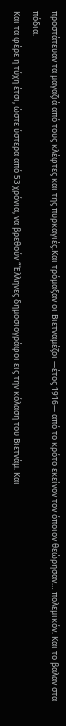προστάτευαν τα μαγαζιά από τους κλέφτες και της πυρκαγιές.Και τρόμαξαν οι Βιετναμέζοι —έτος 1916— από το κρότο εκείνον τον όποιον θεώρησαν… πολεμικόν. Και το βαλαν στα πόδια.
Και τα φέρε η τύχη έτσι, ώστε ύστερα από 53 χρόνια, να βρεθούν “Έλληνες δημοσιογράφοι εις την κόλαση του Βιετνάμ. Και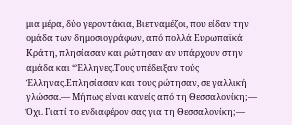μια μέρα, δύο γεροντάκια, Βιετναμέζοι, που είδαν την ομάδα των δημοσιογράφων, από πολλά Ευρωπαϊκά Κράτη, πλησίασαν και ρώτησαν αν υπάρχουν στην αμάδα και “Έλληνες.Τους υπέδειξαν τούς Έλληνας.Επλησίασαν και τους ρώτησαν, σε γαλλική γλώσσα.— Μήπως είναι κανείς από τη Θεσσαλονίκη;— Όχι. Γιατί το ενδιαφέρον σας για τη Θεσσαλονίκη;—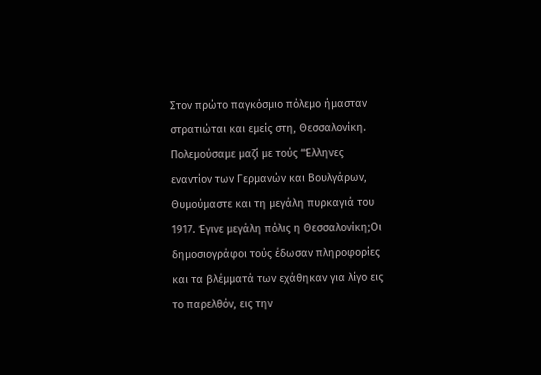Στον πρώτο παγκόσμιο πόλεμο ήμασταν στρατιώται και εμείς στη, Θεσσαλονίκη. Πολεμούσαμε μαζί με τούς “Έλληνες εναντίον των Γερμανών και Βουλγάρων, Θυμούμαστε και τη μεγάλη πυρκαγιά του 1917. Έγινε μεγάλη πόλις η Θεσσαλονίκη;Οι δημοσιογράφοι τούς έδωσαν πληροφορίες και τα βλέμματά των εχάθηκαν για λίγο εις το παρελθόν, εις την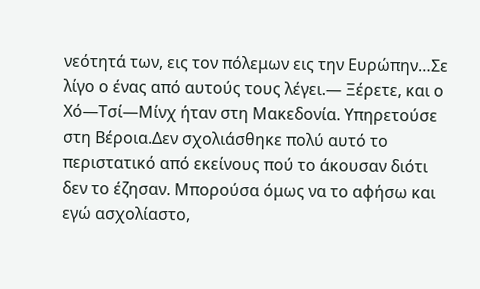νεότητά των, εις τον πόλεμων εις την Ευρώπην…Σε λίγο ο ένας από αυτούς τους λέγει.— Ξέρετε, και ο Χό—Τσί—Μίνχ ήταν στη Μακεδονία. Υπηρετούσε στη Βέροια.Δεν σχολιάσθηκε πολύ αυτό το περιστατικό από εκείνους πού το άκουσαν διότι δεν το έζησαν. Μπορούσα όμως να το αφήσω και εγώ ασχολίαστο,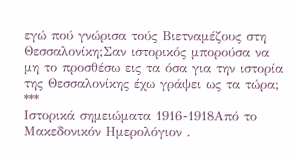εγώ πού γνώρισα τούς Βιετναμέζους στη Θεσσαλονίκη;Σαν ιστορικός μπορούσα να μη το προσθέσω εις τα όσα για την ιστορία της Θεσσαλονίκης έχω γράψει ως τα τώρα;
***
Ιστορικά σημειώματα 1916-1918Από το Μακεδονικόν Ημερολόγιον .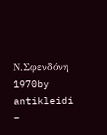Ν.Σφενδόνη 1970by antikleidi –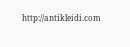http://antikleidi.com